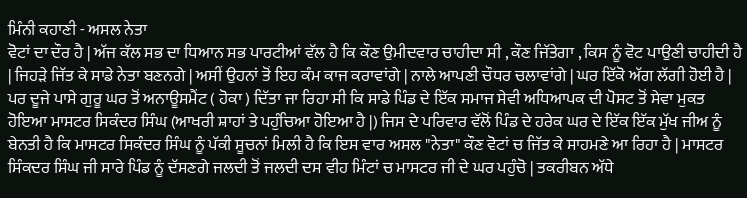ਮਿੰਨੀ ਕਹਾਣੀ - ਅਸਲ ਨੇਤਾ
ਵੋਟਾਂ ਦਾ ਦੌਰ ਹੈ | ਅੱਜ ਕੱਲ ਸਭ ਦਾ ਧਿਆਨ ਸਭ ਪਾਰਟੀਆਂ ਵੱਲ ਹੈ ਕਿ ਕੌਣ ਉਮੀਦਵਾਰ ਚਾਹੀਦਾ ਸੀ , ਕੌਣ ਜਿੱਤੇਗਾ , ਕਿਸ ਨੂੰ ਵੋਟ ਪਾਉਣੀ ਚਾਹੀਦੀ ਹੈ | ਜਿਹੜੇ ਜਿੱਤ ਕੇ ਸਾਡੇ ਨੇਤਾ ਬਣਨਗੇ | ਅਸੀਂ ਉਹਨਾਂ ਤੋਂ ਇਹ ਕੰਮ ਕਾਜ ਕਰਾਵਾਂਗੇ | ਨਾਲੇ ਆਪਣੀ ਚੌਧਰ ਚਲਾਵਾਂਗੇ | ਘਰ ਇੱਕੋ ਅੱਗ ਲੱਗੀ ਹੋਈ ਹੈ | ਪਰ ਦੂਜੇ ਪਾਸੇ ਗੁਰੂ ਘਰ ਤੋਂ ਅਨਾਊਸਮੈਂਟ ( ਹੋਕਾ ) ਦਿੱਤਾ ਜਾ ਰਿਹਾ ਸੀ ਕਿ ਸਾਡੇ ਪਿੰਡ ਦੇ ਇੱਕ ਸਮਾਜ ਸੇਵੀ ਅਧਿਆਪਕ ਦੀ ਪੋਸਟ ਤੋਂ ਸੇਵਾ ਮੁਕਤ ਹੋਇਆ ਮਾਸਟਰ ਸਿਕੰਦਰ ਸਿੰਘ (ਆਖਰੀ ਸ਼ਾਹਾਂ ਤੇ ਪਹੁੰਚਿਆ ਹੋਇਆ ਹੈ |) ਜਿਸ ਦੇ ਪਰਿਵਾਰ ਵੱਲੋਂ ਪਿੰਡ ਦੇ ਹਰੇਕ ਘਰ ਦੇ ਇੱਕ ਇੱਕ ਮੁੱਖ ਜੀਅ ਨੂੰ ਬੇਨਤੀ ਹੈ ਕਿ ਮਾਸਟਰ ਸਿਕੰਦਰ ਸਿੰਘ ਨੂੰ ਪੱਕੀ ਸੂਚਨਾਂ ਮਿਲੀ ਹੈ ਕਿ ਇਸ ਵਾਰ ਅਸਲ "ਨੇਤਾ" ਕੌਣ ਵੋਟਾਂ ਚ ਜਿੱਤ ਕੇ ਸਾਹਮਣੇ ਆ ਰਿਹਾ ਹੈ | ਮਾਸਟਰ ਸਿੰਕਦਰ ਸਿੰਘ ਜੀ ਸਾਰੇ ਪਿੰਡ ਨੂੰ ਦੱਸਣਗੇ ਜਲਦੀ ਤੋਂ ਜਲਦੀ ਦਸ ਵੀਹ ਮਿੰਟਾਂ ਚ ਮਾਸਟਰ ਜੀ ਦੇ ਘਰ ਪਹੁੰਚੋ | ਤਕਰੀਬਨ ਅੱਧੇ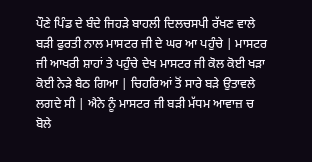ਪੌਣੇ ਪਿੰਡ ਦੇ ਬੰਦੇ ਜਿਹੜੇ ਬਾਹਲੀ ਦਿਲਚਸਪੀ ਰੱਖਣ ਵਾਲੇ ਬੜੀ ਫੁਰਤੀ ਨਾਲ ਮਾਸਟਰ ਜੀ ਦੇ ਘਰ ਆ ਪਹੁੰਚੇ | ਮਾਸਟਰ ਜੀ ਆਖਰੀ ਸ਼ਾਹਾਂ ਤੇ ਪਹੁੰਚੇ ਦੇਖ ਮਾਸਟਰ ਜੀ ਕੋਲ ਕੋਈ ਖੜਾ ਕੋਈ ਨੇੜੇ ਬੈਠ ਗਿਆ | ਚਿਹਰਿਆਂ ਤੋਂ ਸਾਰੇ ਬੜੇ ਉਤਾਵਲੇ ਲਗਦੇ ਸੀ | ਐਨੇ ਨੂੰ ਮਾਸਟਰ ਜੀ ਬੜੀ ਮੱਧਮ ਆਵਾਜ਼ ਚ ਬੋਲੇ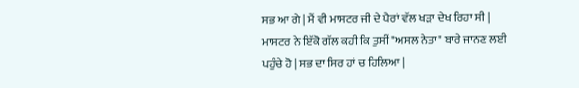ਸਭ ਆ ਗੇ | ਮੈਂ ਵੀ ਮਾਸਟਰ ਜੀ ਦੇ ਪੈਰਾਂ ਵੱਲ ਖੜਾ ਦੇਖ ਰਿਹਾ ਸੀ | ਮਾਸਟਰ ਨੇ ਇੱਕੋ ਗੱਲ ਕਹੀ ਕਿ ਤੁਸੀਂ "ਅਸਲ ਨੇਤਾ" ਬਾਰੇ ਜਾਨਣ ਲਈ ਪਹੁੰਚੇ ਹੋ | ਸਭ ਦਾ ਸਿਰ ਹਾਂ ਚ ਹਿਲਿਆ |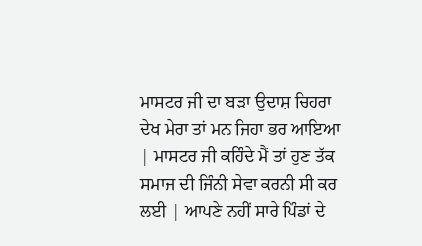ਮਾਸਟਰ ਜੀ ਦਾ ਬੜਾ ਉਦਾਸ਼ ਚਿਹਰਾ ਦੇਖ ਮੇਰਾ ਤਾਂ ਮਨ ਜਿਹਾ ਭਰ ਆਇਆ | ਮਾਸਟਰ ਜੀ ਕਹਿੰਦੇ ਮੈਂ ਤਾਂ ਹੁਣ ਤੱਕ ਸਮਾਜ ਦੀ ਜਿੰਨੀ ਸੇਵਾ ਕਰਨੀ ਸੀ ਕਰ ਲਈ | ਆਪਣੇ ਨਹੀਂ ਸਾਰੇ ਪਿੰਡਾਂ ਦੇ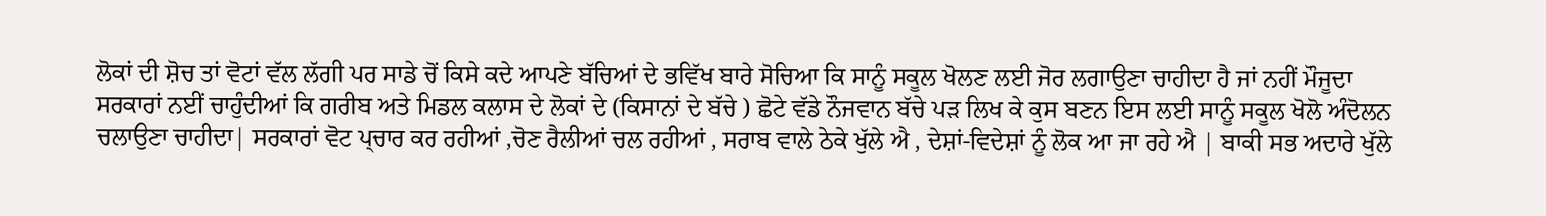ਲੋਕਾਂ ਦੀ ਸ਼ੋਚ ਤਾਂ ਵੋਟਾਂ ਵੱਲ ਲੱਗੀ ਪਰ ਸਾਡੇ ਚੋਂ ਕਿਸੇ ਕਦੇ ਆਪਣੇ ਬੱਚਿਆਂ ਦੇ ਭਵਿੱਖ ਬਾਰੇ ਸੋਚਿਆ ਕਿ ਸਾਨੂੰ ਸਕੂਲ ਖੋਲਣ ਲਈ ਜੋਰ ਲਗਾਉਣਾ ਚਾਹੀਦਾ ਹੈ ਜਾਂ ਨਹੀਂ ਮੌਜੂਦਾ ਸਰਕਾਰਾਂ ਨਈਂ ਚਾਹੁੰਦੀਆਂ ਕਿ ਗਰੀਬ ਅਤੇ ਮਿਡਲ ਕਲਾਸ ਦੇ ਲੋਕਾਂ ਦੇ (ਕਿਸਾਨਾਂ ਦੇ ਬੱਚੇ ) ਛੋਟੇ ਵੱਡੇ ਨੌਜਵਾਨ ਬੱਚੇ ਪੜ ਲਿਖ ਕੇ ਕੁਸ ਬਣਨ ਇਸ ਲਈ ਸਾਨੂੰ ਸਕੂਲ ਖੋਲੋ ਅੰਦੋਲਨ ਚਲਾਉਣਾ ਚਾਹੀਦਾ| ਸਰਕਾਰਾਂ ਵੋਟ ਪ੍ਚਾਰ ਕਰ ਰਹੀਆਂ ,ਚੋਣ ਰੈਲੀਆਂ ਚਲ ਰਹੀਆਂ , ਸਰਾਬ ਵਾਲੇ ਠੇਕੇ ਖੁੱਲੇ ਐ , ਦੇਸ਼ਾਂ-ਵਿਦੇਸ਼ਾਂ ਨੂੰ ਲੋਕ ਆ ਜਾ ਰਹੇ ਐ | ਬਾਕੀ ਸਭ ਅਦਾਰੇ ਖੁੱਲੇ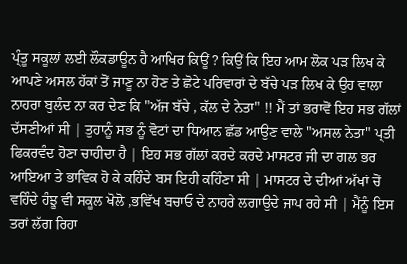ਪ੍ੰਤੂ ਸਕੂਲਾਂ ਲਈ ਲੌਕਡਾਊਨ ਹੈ ਆਖਿਰ ਕਿਊਂ ? ਕਿਉਂ ਕਿ ਇਹ ਆਮ ਲੋਕ ਪੜ ਲਿਖ ਕੇ ਆਪਣੇ ਅਸਲ ਹੱਕਾਂ ਤੋਂ ਜਾਣੂ ਨਾ ਹੋਣ ਤੇ ਛੋਟੇ ਪਰਿਵਾਰਾਂ ਦੇ ਬੱਚੇ ਪੜ ਲਿਖ ਕੇ ਉਹ ਵਾਲਾ ਨਾਹਰਾ ਬੁਲੰਦ ਨਾ ਕਰ ਦੇਣ ਕਿ "ਅੱਜ ਬੱਚੇ , ਕੱਲ ਦੇ ਨੇਤਾ" !! ਮੈਂ ਤਾਂ ਭਰਾਵੋਂ ਇਹ ਸਭ ਗੱਲਾਂ ਦੱਸਣੀਆਂ ਸੀ | ਤੁਹਾਨੂੰ ਸਭ ਨੂੰ ਵੋਟਾਂ ਦਾ ਧਿਆਨ ਛੱਡ ਆਉਣ ਵਾਲੇ "ਅਸਲ ਨੇਤਾ" ਪ੍ਤੀ ਫਿਕਰਵੰਦ ਹੋਣਾ ਚਾਹੀਦਾ ਹੈ | ਇਹ ਸਭ ਗੱਲਾਂ ਕਰਦੇ ਕਰਦੇ ਮਾਸਟਰ ਜੀ ਦਾ ਗਲ ਭਰ ਆਇਆ ਤੇ ਭਾਵਿਕ ਹੋ ਕੇ ਕਹਿੰਦੇ ਬਸ ਇਹੀ ਕਹਿੰਣਾ ਸੀ | ਮਾਸਟਰ ਦੇ ਦੀਆਂ ਅੱਖਾਂ ਚੋਂ ਵਹਿੰਦੇ ਹੰਝੂ ਵੀ ਸਕੂਲ ਖੋਲੋ ,ਭਵਿੱਖ ਬਚਾਓ ਦੇ ਨਾਹਰੇ ਲਗਾਉਦੇ ਜਾਪ ਰਹੇ ਸੀ | ਮੈਂਨੂੰ ਇਸ ਤਰਾਂ ਲੱਗ ਰਿਹਾ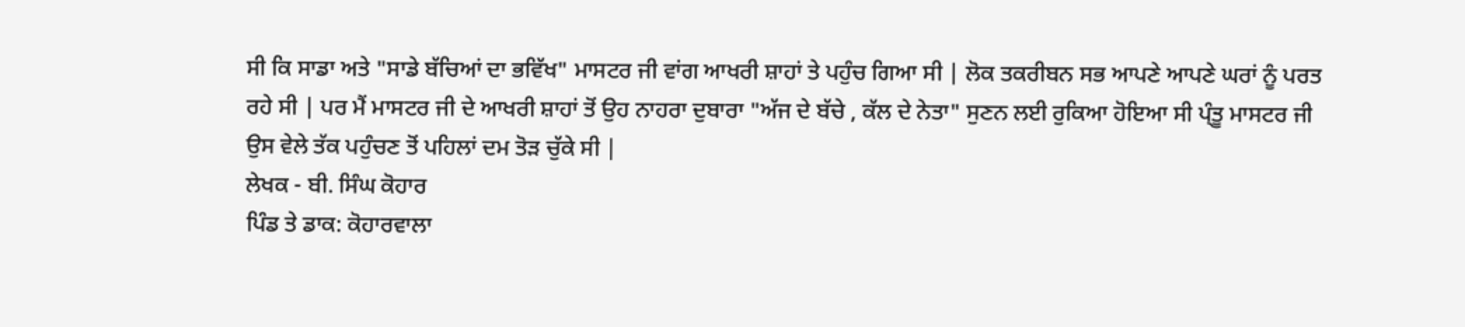ਸੀ ਕਿ ਸਾਡਾ ਅਤੇ "ਸਾਡੇ ਬੱਚਿਆਂ ਦਾ ਭਵਿੱਖ" ਮਾਸਟਰ ਜੀ ਵਾਂਗ ਆਖਰੀ ਸ਼ਾਹਾਂ ਤੇ ਪਹੁੰਚ ਗਿਆ ਸੀ | ਲੋਕ ਤਕਰੀਬਨ ਸਭ ਆਪਣੇ ਆਪਣੇ ਘਰਾਂ ਨੂੰ ਪਰਤ ਰਹੇ ਸੀ | ਪਰ ਮੈਂ ਮਾਸਟਰ ਜੀ ਦੇ ਆਖਰੀ ਸ਼ਾਹਾਂ ਤੋਂ ਉਹ ਨਾਹਰਾ ਦੁਬਾਰਾ "ਅੱਜ ਦੇ ਬੱਚੇ , ਕੱਲ ਦੇ ਨੇਤਾ" ਸੁਣਨ ਲਈ ਰੁਕਿਆ ਹੋਇਆ ਸੀ ਪ੍ੰਤੂ ਮਾਸਟਰ ਜੀ ਉਸ ਵੇਲੇ ਤੱਕ ਪਹੁੰਚਣ ਤੋਂ ਪਹਿਲਾਂ ਦਮ ਤੋੜ ਚੁੱਕੇ ਸੀ |
ਲੇਖਕ - ਬੀ. ਸਿੰਘ ਕੋਹਾਰ
ਪਿੰਡ ਤੇ ਡਾਕ: ਕੋਹਾਰਵਾਲਾ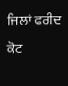ਜਿਲਾਂ ਫਰੀਦ ਕੋਟ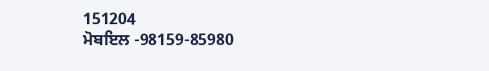151204
ਮੋਬਇਲ -98159-85980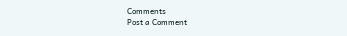Comments
Post a Comment